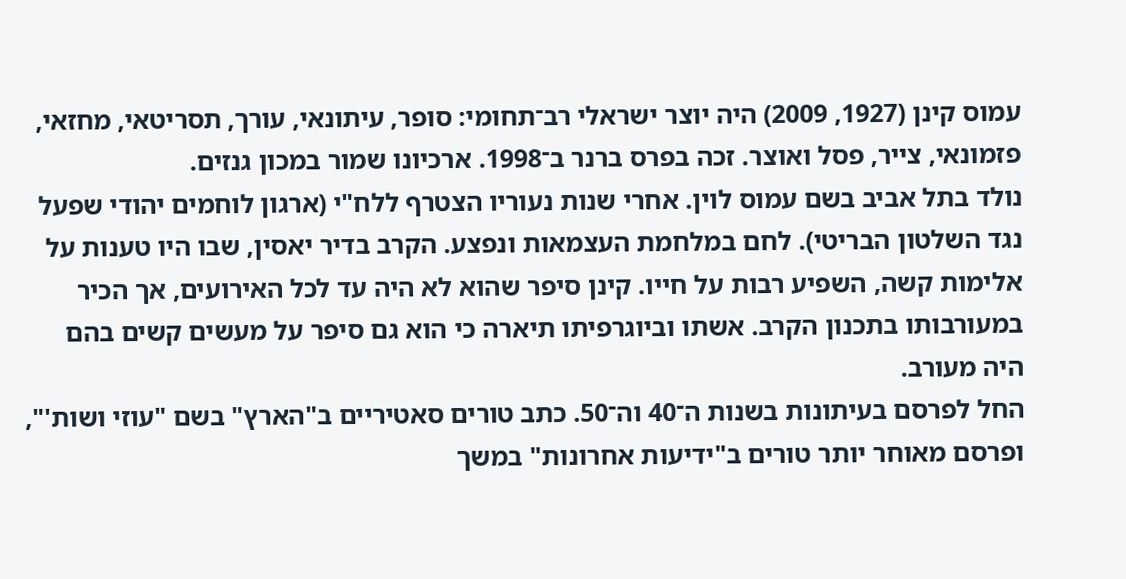עמוס קינן (1927, 2009) היה יוצר ישראלי רב־תחומי: סופר, עיתונאי, עורך, תסריטאי, מחזאי, פזמונאי, צייר, פסל ואוצר. זכה בפרס ברנר ב־1998. ארכיונו שמור במכון גנזים.
נולד בתל אביב בשם עמוס לוין. אחרי שנות נעוריו הצטרף ללח"י (ארגון לוחמים יהודי שפעל נגד השלטון הבריטי). לחם במלחמת העצמאות ונפצע. הקרב בדיר יאסין, שבו היו טענות על אלימות קשה, השפיע רבות על חייו. קינן סיפר שהוא לא היה עד לכל האירועים, אך הכיר במעורבותו בתכנון הקרב. אשתו וביוגרפיתו תיארה כי הוא גם סיפר על מעשים קשים בהם היה מעורב.
החל לפרסם בעיתונות בשנות ה־40 וה־50. כתב טורים סאטיריים ב"הארץ" בשם "עוזי ושות'", ופרסם מאוחר יותר טורים ב"ידיעות אחרונות" במשך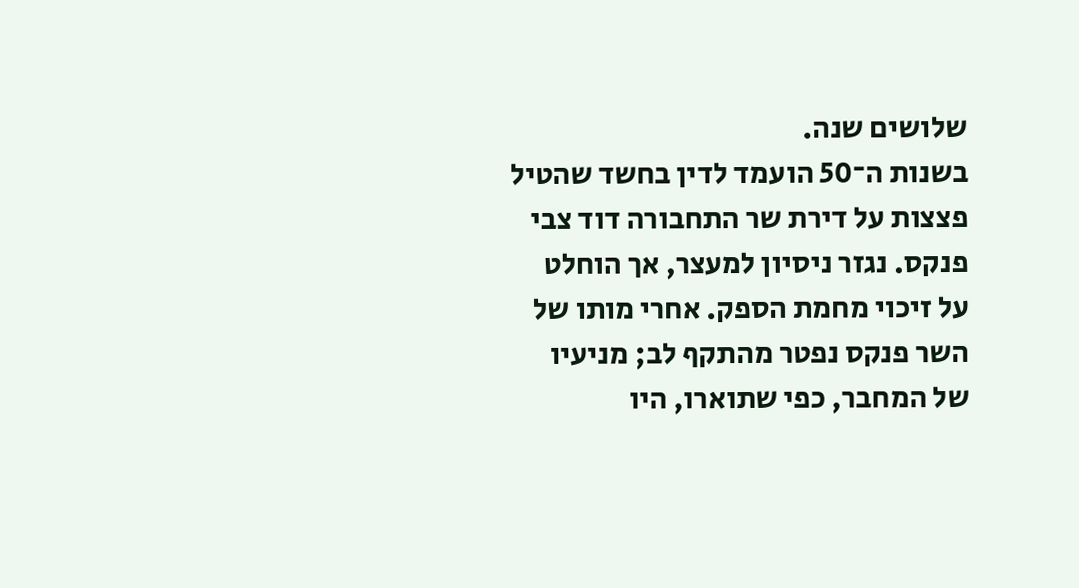שלושים שנה.
בשנות ה־50 הועמד לדין בחשד שהטיל פצצות על דירת שר התחבורה דוד צבי פנקס. נגזר ניסיון למעצר, אך הוחלט על זיכוי מחמת הספק. אחרי מותו של השר פנקס נפטר מהתקף לב; מניעיו של המחבר, כפי שתוארו, היו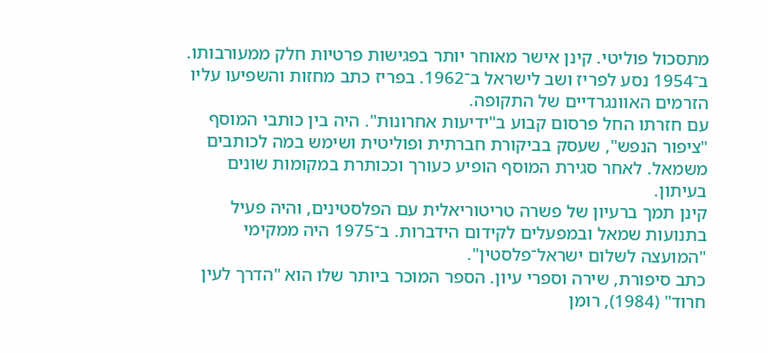מתסכול פוליטי. קינן אישר מאוחר יותר בפגישות פרטיות חלק ממעורבותו.
ב־1954 נסע לפריז ושב לישראל ב־1962. בפריז כתב מחזות והשפיעו עליו הזרמים האוונגרדיים של התקופה.
עם חזרתו החל פרסום קבוע ב"ידיעות אחרונות". היה בין כותבי המוסף "ציפור הנפש", שעסק בביקורת חברתית ופוליטית ושימש במה לכותבים משמאל. לאחר סגירת המוסף הופיע כעורך וככותרת במקומות שונים בעיתון.
קינן תמך ברעיון של פשרה טריטוריאלית עם הפלסטינים, והיה פעיל בתנועות שמאל ובמפעלים לקידום הידברות. ב־1975 היה ממקימי "המועצה לשלום ישראל־פלסטין".
כתב סיפורת, שירה וספרי עיון. הספר המוכר ביותר שלו הוא "הדרך לעין חרוד" (1984), רומן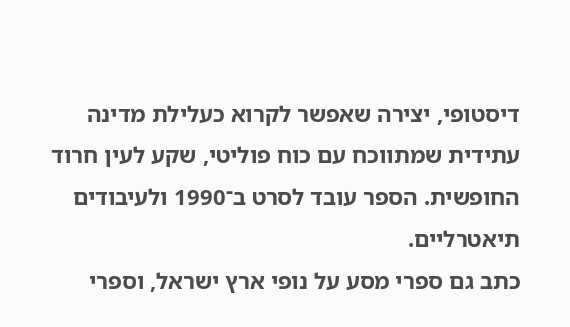דיסטופי, יצירה שאפשר לקרוא כעלילת מדינה עתידית שמתווכח עם כוח פוליטי, שקע לעין חרוד החופשית. הספר עובד לסרט ב־1990 ולעיבודים תיאטרליים.
כתב גם ספרי מסע על נופי ארץ ישראל, וספרי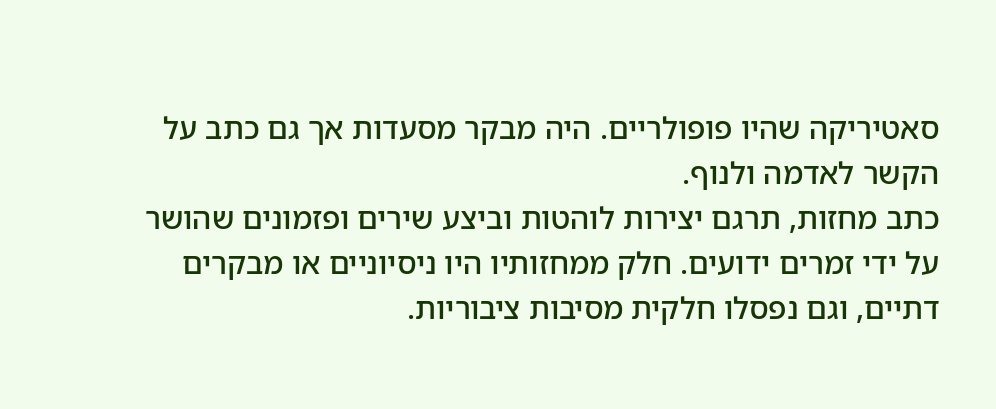סאטיריקה שהיו פופולריים. היה מבקר מסעדות אך גם כתב על הקשר לאדמה ולנוף.
כתב מחזות, תרגם יצירות לוהטות וביצע שירים ופזמונים שהושר על ידי זמרים ידועים. חלק ממחזותיו היו ניסיוניים או מבקרים דתיים, וגם נפסלו חלקית מסיבות ציבוריות.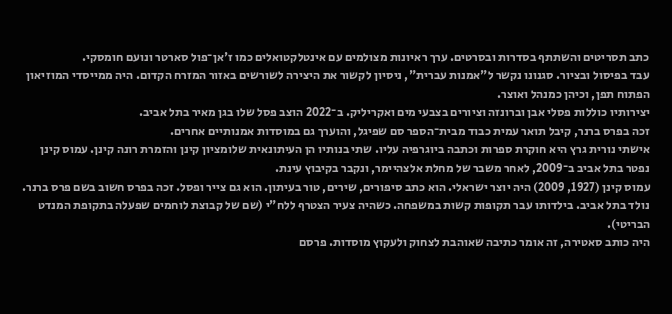כתב תסריטים והשתתף בסדרות ובסרטים. ערך ראיונות מצולמים עם אינטלקטואלים כמו ז'אן־פול סארטר ונועם חומסקי.
עבד בפיסול ובציור. סגנונו נקשר ל"אמנות עברית", ניסיון לקשור את היצירה לשורשים באזור המזרח הקדום. היה ממייסדי המוזיאון הפתוח תפן, וכיהן כמנהל ואוצר.
יצירותיו כוללות פסלי אבן וברונזה וציורים בצבעי מים ואקריליק. ב־2022 הוצב פסל שלו בגן מאיר בתל אביב.
זכה בפרס ברנר, קיבל תואר עמית כבוד מבית־הספר סם שפיגל, והוערך גם במוסדות אמנותיים אחרים.
אישתי נורית גרץ היא חוקרת ספרות וכתבה ביוגרפיה עליו. שתי בנותיו הן העיתונאית שלומציון קינן והזמרת רונה קינן. עמוס קינן נפטר בתל אביב ב־2009, לאחר משבר של מחלת אלצהיימר, ונקבר בקיבוץ עינת.
עמוס קינן (1927, 2009) היה יוצר ישראלי. הוא כתב סיפורים, שירים, טור בעיתון. הוא גם צייר ופסל. זכה בפרס חשוב בשם פרס ברנר.
נולד בתל אביב. בילדותו עבר תקופות קשות במשפחה. כשהיה צעיר הצטרף ללח"י (שם של קבוצת לוחמים שפעלה בתקופת המנדט הבריטי).
היה כותב סאטירה, זה אומר כתיבה שאוהבת לצחוק ולעקוץ מוסדות. פרסם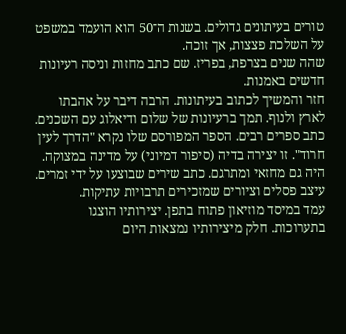טורים בעיתונים גדולים. בשנות ה־50 הוא הועמד במשפט על השלכת פצצות, אך זוכה.
שהה שנים בצרפת, בפריז. שם כתב מחזות וניסה רעיונות חדשים באמנות.
חזר והמשיך לכתוב בעיתונות. הרבה דיבר על אהבתו לארץ ולנוף. תמך ברעיונות של שלום ודיאלוג עם השכנים.
כתב ספרים רבים. הספר המפורסם שלו נקרא "הדרך לעין חרוד". זו יצירה בדיה (סיפור דמיוני) על מדינה במצוקה.
היה גם מחזאי ומתרגם. כתב שירים שבוצעו על ידי זמרים. עיצב פסלים וציורים שמזכירים תרבויות עתיקות.
עמד במיסד מוזיאון פתוח בתפן. יצירותיו הוצגו בתערוכות. חלק מיצירותיו נמצאות היום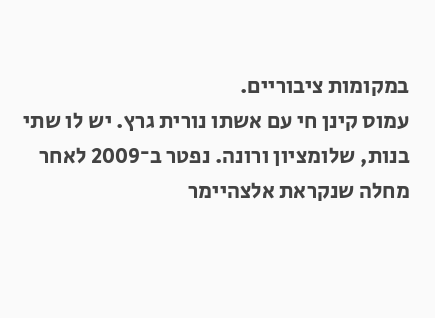במקומות ציבוריים.
עמוס קינן חי עם אשתו נורית גרץ. יש לו שתי בנות, שלומציון ורונה. נפטר ב־2009 לאחר מחלה שנקראת אלצהיימר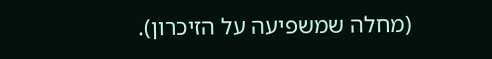(מחלה שמשפיעה על הזיכרון).